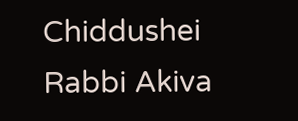Chiddushei Rabbi Akiva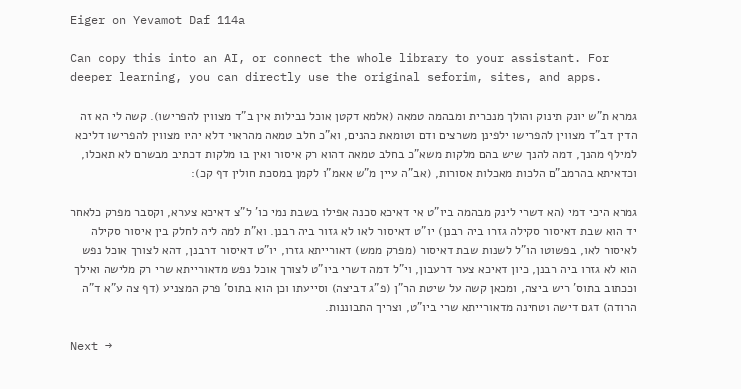Eiger on Yevamot Daf 114a

Can copy this into an AI, or connect the whole library to your assistant. For deeper learning, you can directly use the original seforim, sites, and apps.

גמרא ת"ש יונק תינוק והולך מנכרית ומבהמה טמאה (אלמא דקטן אוכל נבילות אין ב"ד מצווין להפרישו). קשה לי הא זה הדין דב"ד מצווין להפרישו ילפינן משרצים ודם וטומאת כהנים, וא"כ חלב טמאה מהראוי דלא יהיו מצווין להפרישו דליכא למילף מהנך, דמה להנך שיש בהם מלקות משא"כ בחלב טמאה דהוא רק איסור ואין בו מלקות דכתיב מבשרם לא תאכלו, וכדאיתא בהרמב"ם הלכות מאכלות אסורות, (אב"ה עיין מ"ש אאמ"ו לקמן במסכת חולין דף קכ):

גמרא היכי דמי (הא דשרי לינק מבהמה ביו"ט אי דאיכא סכנה אפילו בשבת נמי כו' ל"צ דאיכא צערא, וקסבר מפרק כלאחר יד הוא שבת דאיסור סקילה גזרו ביה רבנן) יו"ט דאיסור לאו לא גזור ביה רבנן. וא"ת למה ליה לחלק בין איסור סקילה לאיסור לאו, בפשוטו הו"ל לשנות שבת דאיסור (מפרק ממש) דאורייתא גזרו, יו"ט דאיסור דרבנן, דהא לצורך אוכל נפש הוא לא גזרו ביה רבנן, כיון דאיכא צער דרעבון, וי"ל דמה דשרי ביו"ט לצורך אוכל נפש מדאורייתא שרי רק מלישה ואילך וככתוב בתוס' ריש ביצה, ומכאן קשה על שיטת הר"ן (פ"ג דביצה) וסייעתו וכן הוא בתוס' פרק המצניע (דף צה ע"א ד"ה הרודה) דגם דישה וטחינה מדאורייתא שרי ביו"ט, וצריך התבוננות.

Next →